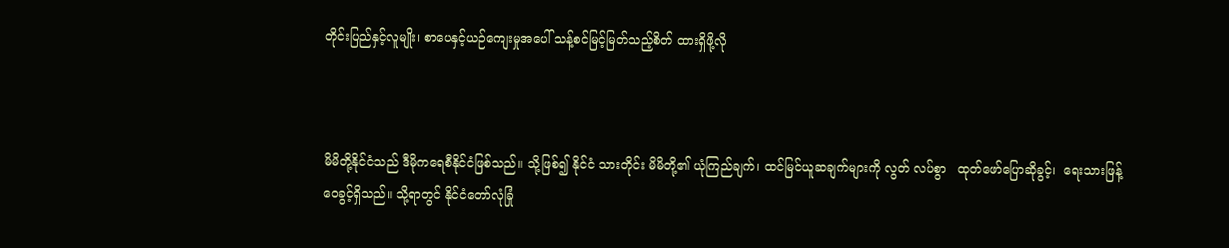တိုင်းပြည်နှင့်လူမျိုး၊ စာပေနှင့်ယဉ်ကျေးမှုအပေါ် သန့်စင်မြင့်မြတ်သည့်စိတ် ထားရှိဖို့လို



မိမိတို့နိုင်ငံသည် ဒီမိုကရေစီနိုင်ငံဖြစ်သည်။ သို့ဖြစ်၍ နိုင်ငံ သားတိုင်း မိမိတို့၏ ယုံကြည်ချက်၊ ထင်မြင်ယူဆချက်များကို လွတ် လပ်စွာ   ထုတ်ဖော်ပြောဆိုခွင့်၊  ရေးသားဖြန့်ဝေခွင့်ရှိသည်။ သို့ရာတွင် နိုင်ငံတော်လုံခြုံ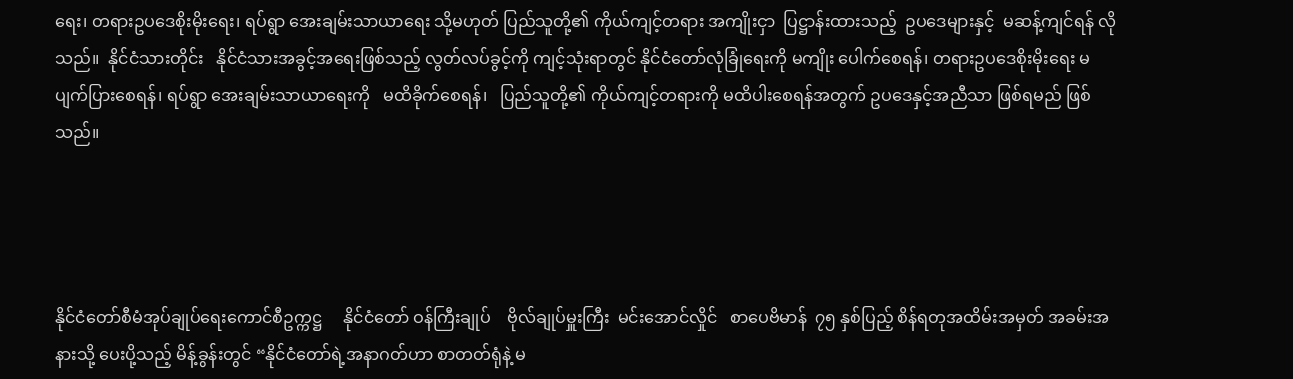ရေး၊ တရားဥပဒေစိုးမိုးရေး၊ ရပ်ရွာ အေးချမ်းသာယာရေး သို့မဟုတ် ပြည်သူတို့၏ ကိုယ်ကျင့်တရား အကျိုးငှာ  ပြဋ္ဌာန်းထားသည့်  ဥပဒေများနှင့်  မဆန့်ကျင်ရန် လိုသည်။  နိုင်ငံသားတိုင်း   နိုင်ငံသားအခွင့်အရေးဖြစ်သည့် လွတ်လပ်ခွင့်ကို ကျင့်သုံးရာတွင် နိုင်ငံတော်လုံခြုံရေးကို မကျိုး ပေါက်စေရန်၊ တရားဥပဒေစိုးမိုးရေး မပျက်ပြားစေရန်၊ ရပ်ရွာ အေးချမ်းသာယာရေးကို   မထိခိုက်စေရန်၊   ပြည်သူတို့၏ ကိုယ်ကျင့်တရားကို မထိပါးစေရန်အတွက် ဥပဒေနှင့်အညီသာ ဖြစ်ရမည် ဖြစ်သည်။




နိုင်ငံတော်စီမံအုပ်ချုပ်ရေးကောင်စီဥက္ကဋ္ဌ     နိုင်ငံတော် ဝန်ကြီးချုပ်    ဗိုလ်ချုပ်မှူးကြီး  မင်းအောင်လှိုင်   စာပေဗိမာန်  ၇၅ နှစ်ပြည့် စိန်ရတုအထိမ်းအမှတ် အခမ်းအနားသို့ ပေးပို့သည့် မိန့်ခွန်းတွင် “နိုင်ငံတော်ရဲ့အနာဂတ်ဟာ စာတတ်ရုံနဲ့ မ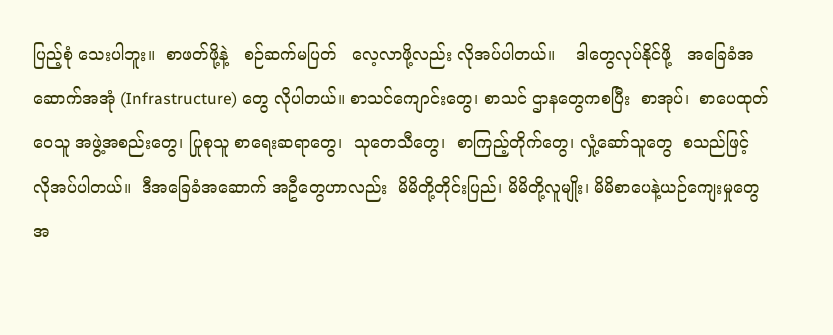ပြည့်စုံ သေးပါဘူး။  စာဖတ်ဖို့နဲ့   စဉ်ဆက်မပြတ်   လေ့လာဖို့လည်း လိုအပ်ပါတယ်။    ဒါတွေလုပ်နိုင်ဖို့   အခြေခံအဆောက်အအုံ (Infrastructure) တွေ လိုပါတယ်။ စာသင်ကျောင်းတွေ၊ စာသင် ဌာနတွေကစပြီး  စာအုပ်၊  စာပေထုတ်ဝေသူ အဖွဲ့အစည်းတွေ၊ ပြုစုသူ စာရေးဆရာတွေ၊  သုတေသီတွေ၊  စာကြည့်တိုက်တွေ၊ လှုံ့ဆော်သူတွေ  စသည်ဖြင့် လိုအပ်ပါတယ်။  ဒီအခြေခံအဆောက် အဦတွေဟာလည်း  မိမိတို့တိုင်းပြည်၊ မိမိတို့လူမျိုး၊ မိမိစာပေနဲ့ယဉ်ကျေးမှုတွေအ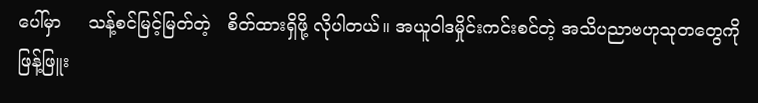ပေါ်မှာ     သန့်စင်မြင့်မြတ်တဲ့   စိတ်ထားရှိဖို့ လိုပါတယ်။ အယူဝါဒမှိုင်းကင်းစင်တဲ့ အသိပညာဗဟုသုတတွေကို ဖြန့်ဖြူး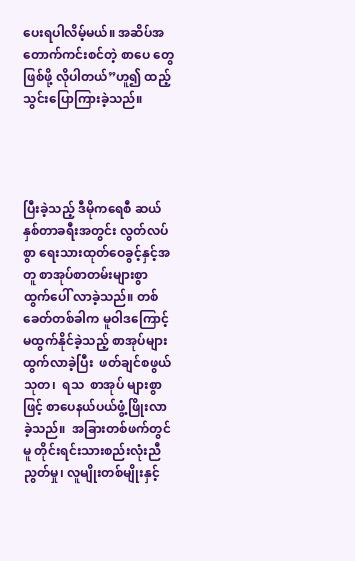ပေးရပါလိမ့်မယ်။ အဆိပ်အတောက်ကင်းစင်တဲ့ စာပေ တွေဖြစ်ဖို့ လိုပါတယ်”ဟူ၍ ထည့်သွင်းပြောကြားခဲ့သည်။




ပြီးခဲ့သည့် ဒီမိုကရေစီ ဆယ်နှစ်တာခရီးအတွင်း လွတ်လပ်စွာ ရေးသားထုတ်ဝေခွင့်နှင့်အတူ စာအုပ်စာတမ်းများစွာ ထွက်ပေါ် လာခဲ့သည်။ တစ်ခေတ်တစ်ခါက မူဝါဒကြောင့် မထွက်နိုင်ခဲ့သည့် စာအုပ်များ ထွက်လာခဲ့ပြီး  ဖတ်ချင်စဖွယ်  သုတ၊  ရသ  စာအုပ် များစွာဖြင့် စာပေနယ်ပယ်ဖွံ့ဖြိုးလာခဲ့သည်။  အခြားတစ်ဖက်တွင် မူ တိုင်းရင်းသားစည်းလုံးညီညွတ်မှု၊ လူမျိုးတစ်မျိုးနှင့်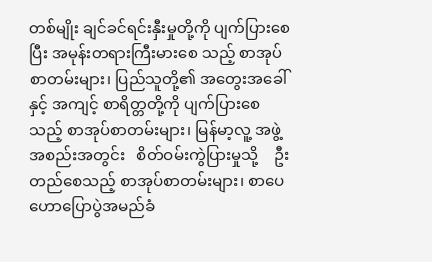တစ်မျိုး ချင်ခင်ရင်းနှီးမှုတို့ကို ပျက်ပြားစေပြီး အမုန်းတရားကြီးမားစေ သည့် စာအုပ်စာတမ်းများ၊ ပြည်သူတို့၏ အတွေးအခေါ်နှင့် အကျင့် စာရိတ္တတို့ကို ပျက်ပြားစေသည့် စာအုပ်စာတမ်းများ၊ မြန်မာ့လူ့ အဖွဲ့အစည်းအတွင်း   စိတ်ဝမ်းကွဲပြားမှုသို့    ဦးတည်စေသည့် စာအုပ်စာတမ်းများ၊ စာပေဟောပြောပွဲအမည်ခံ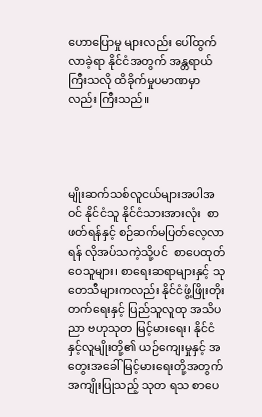ဟောပြောမှု များလည်း ပေါ်ထွက်လာခဲ့ရာ နိုင်ငံအတွက် အန္တရာယ်ကြီးသလို ထိခိုက်မှုပမာဏမှာလည်း ကြီးသည်။




မျိုးဆက်သစ်လူငယ်များအပါအဝင် နိုင်ငံသူ နိုင်ငံသားအားလုံး  စာဖတ်ရန်နှင့် စဉ်ဆက်မပြတ်လေ့လာရန် လိုအပ်သကဲ့သို့ပင်  စာပေထုတ်ဝေသူများ၊ စာရေးဆရာများနှင့် သုတေသီများကလည်း နိုင်ငံဖွံ့ဖြိုးတိုးတက်ရေးနှင့် ပြည်သူလူထု အသိပညာ ဗဟုသုတ မြင့်မားရေး၊ နိုင်ငံနှင့်လူမျိုးတို့၏ ယဉ်ကျေးမှုနှင့် အတွေးအခေါ် မြင့်မားရေးတို့အတွက် အကျိုးပြုသည့် သုတ ရသ စာပေ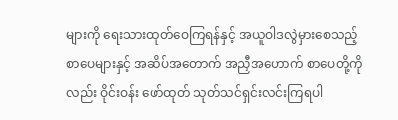များကို ရေးသားထုတ်ဝေကြရန်နှင့် အယူဝါဒလွဲမှားစေသည့် စာပေများနှင့် အဆိပ်အတောက် အညှီအဟောက် စာပေတို့ကိုလည်း ဝိုင်းဝန်း ဖော်ထုတ် သုတ်သင်ရှင်းလင်းကြရပါ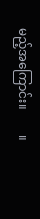မည့်အကြောင်း။        ။